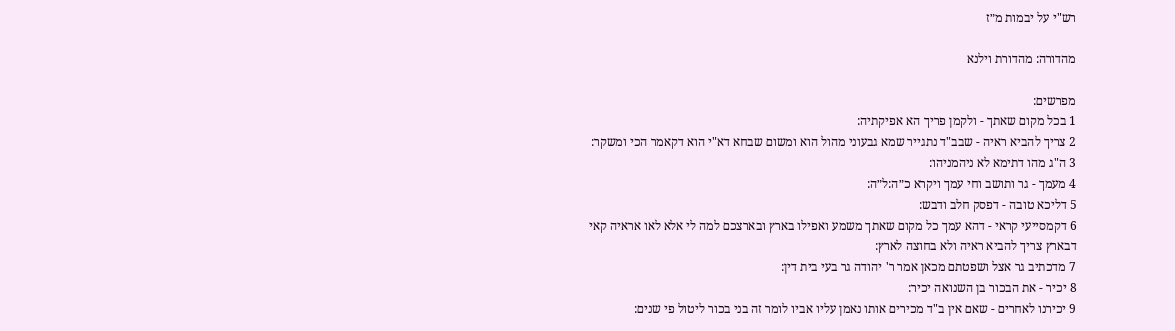רש"י על יבמות מ״ז

מהדורה: מהדורת וילנא

מפרשים:
1 בכל מקום שאתך - ולקמן פריך הא אפיקתיה:
2 צריך להביא ראיה - שבב"ד נתגייר שמא גבעוני מהול הוא ומשום שבחא דא"י הוא דקאמר הכי ומשקר:
3 ה"ג מהו דתימא לא ניהמניהו:
4 מעמך - גר ותושב וחי עמך ויקרא כ״ה:ל״ה:
5 דליכא טובה - דפסק חלב ודבש:
6 דקמסייעי קראי - דהא עמך כל מקום שאתך משמע ואפילו בארץ ובארצכם למה לי אלא לאו אראיה קאי דבארץ צריך להביא ראיה ולא בחוצה לארץ:
7 מדכתיב גר אצל ושפטתם מכאן אמר ר' יהודה גר בעי בית דין:
8 יכיר - את הבכור בן השנואה יכיר:
9 יכירנו לאחרים - שאם אין ב"ד מכירים אותו נאמן עליו אביו לומר זה בני בכור ליטול פי שנים: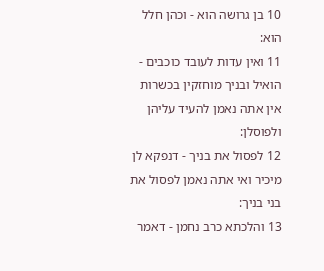10 בן גרושה הוא - וכהן חלל הוא:
11 ואין עדות לעובד כוכבים - הואיל ובניך מוחזקין בכשרות אין אתה נאמן להעיד עליהן ולפוסלן:
12 לפסול את בניך - דנפקא לן מיכיר ואי אתה נאמן לפסול את בני בניך:
13 והלכתא כרב נחמן - דאמר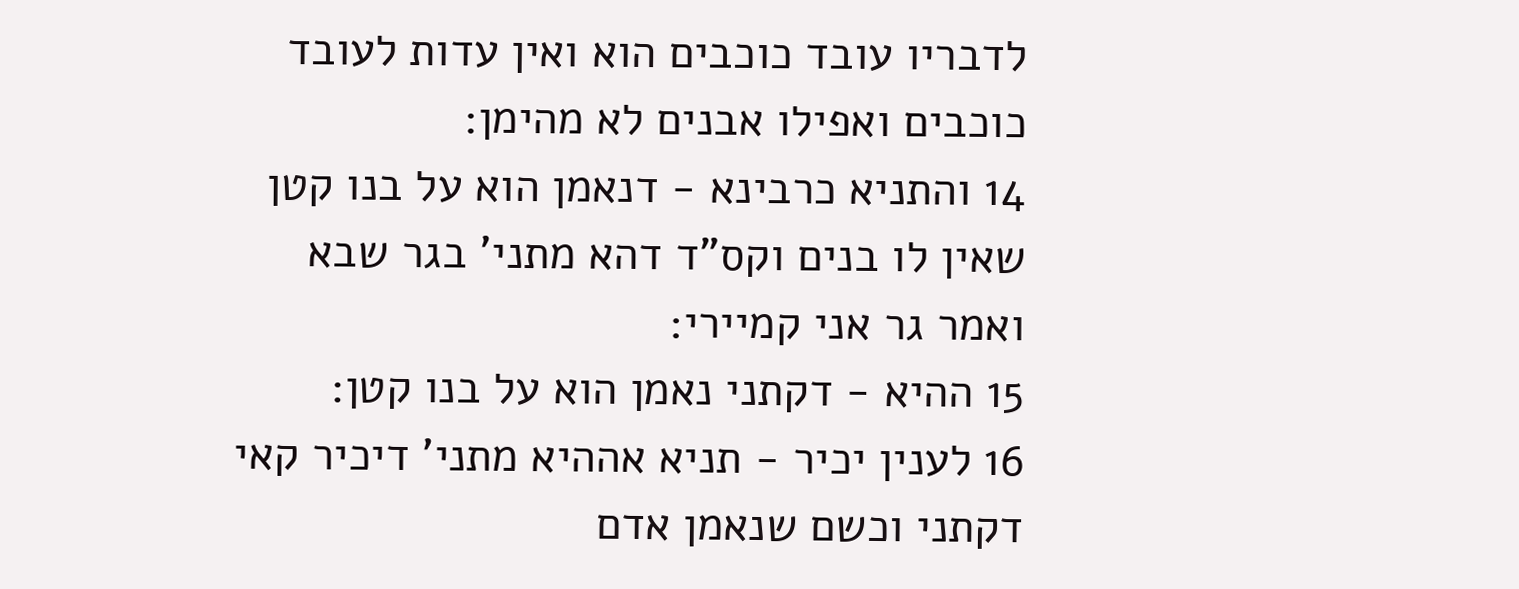לדבריו עובד כוכבים הוא ואין עדות לעובד כוכבים ואפילו אבנים לא מהימן:
14 והתניא כרבינא - דנאמן הוא על בנו קטן שאין לו בנים וקס"ד דהא מתני' בגר שבא ואמר גר אני קמיירי:
15 ההיא - דקתני נאמן הוא על בנו קטן:
16 לענין יכיר - תניא אההיא מתני' דיכיר קאי דקתני וכשם שנאמן אדם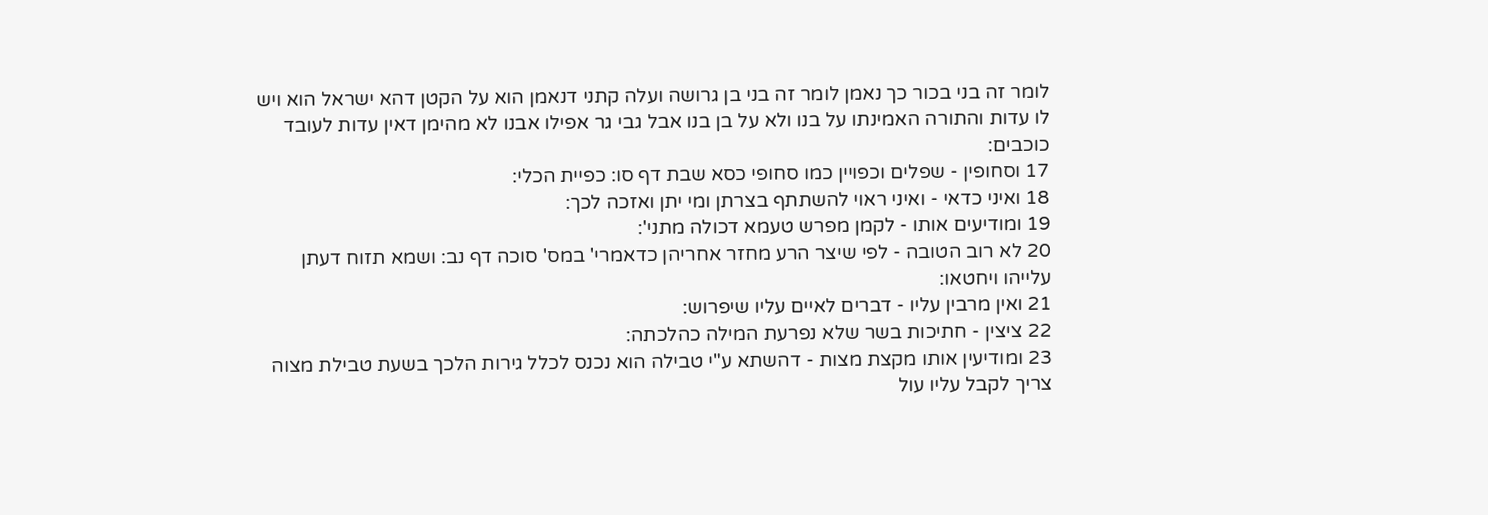לומר זה בני בכור כך נאמן לומר זה בני בן גרושה ועלה קתני דנאמן הוא על הקטן דהא ישראל הוא ויש לו עדות והתורה האמינתו על בנו ולא על בן בנו אבל גבי גר אפילו אבנו לא מהימן דאין עדות לעובד כוכבים:
17 וסחופין - שפלים וכפויין כמו סחופי כסא שבת דף סו: כפיית הכלי:
18 ואיני כדאי - ואיני ראוי להשתתף בצרתן ומי יתן ואזכה לכך:
19 ומודיעים אותו - לקמן מפרש טעמא דכולה מתני':
20 לא רוב הטובה - לפי שיצר הרע מחזר אחריהן כדאמרי' במס' סוכה דף נב: ושמא תזוח דעתן עלייהו ויחטאו:
21 ואין מרבין עליו - דברים לאיים עליו שיפרוש:
22 ציצין - חתיכות בשר שלא נפרעת המילה כהלכתה:
23 ומודיעין אותו מקצת מצות - דהשתא ע"י טבילה הוא נכנס לכלל גירות הלכך בשעת טבילת מצוה צריך לקבל עליו עול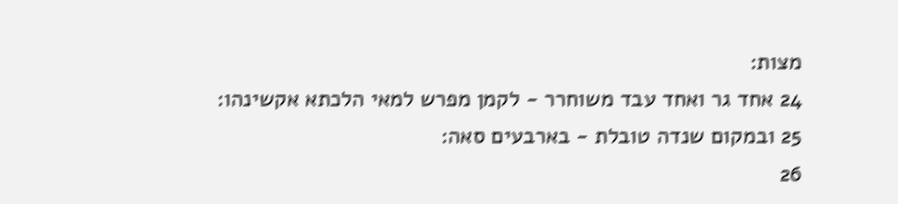מצות:
24 אחד גר ואחד עבד משוחרר - לקמן מפרש למאי הלכתא אקשינהו:
25 ובמקום שנדה טובלת - בארבעים סאה:
26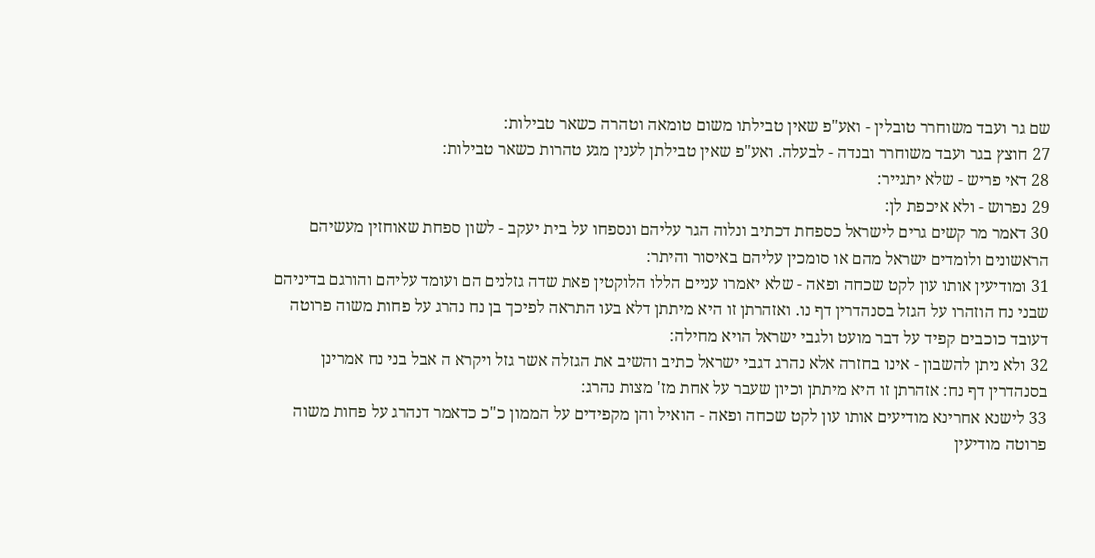שם גר ועבד משוחרר טובלין - ואע"פ שאין טבילתו משום טומאה וטהרה כשאר טבילות:
27 חוצץ בגר ועבד משוחרר ובנדה - לבעלה. ואע"פ שאין טבילתן לענין מגע טהרות כשאר טבילות:
28 דאי פריש - שלא יתגייר:
29 נפרוש - ולא איכפת לן:
30 דאמר מר קשים גרים לישראל כספחת דכתיב ונלוה הגר עליהם ונספחו על בית יעקב - לשון ספחת שאוחזין מעשיהם הראשונים ולומדים ישראל מהם או סומכין עליהם באיסור והיתר:
31 ומודיעין אותו עון לקט שכחה ופאה - שלא יאמרו עניים הללו הלוקטין פאת שדה גזלנים הם ועומד עליהם והורגם בדיניהם שבני נח הוזהרו על הגזל בסנהדרין דף נו. ואזהרתן זו היא מיתתן דלא בעו התראה לפיכך בן נח נהרג על פחות משוה פרוטה דעובד כוכבים קפיד על דבר מועט ולגבי ישראל הויא מחילה:
32 ולא ניתן להשבון - אינו בחזרה אלא נהרג דגבי ישראל כתיב והשיב את הגזלה אשר גזל ויקרא ה אבל בני נח אמרינן בסנהדרין דף נח: אזהרתן זו היא מיתתן וכיון שעבר על אחת מז' מצות נהרג:
33 לישנא אחרינא מודיעים אותו עון לקט שכחה ופאה - הואיל והן מקפידים על הממון כ"כ כדאמר דנהרג על פחות משוה פרוטה מודיעין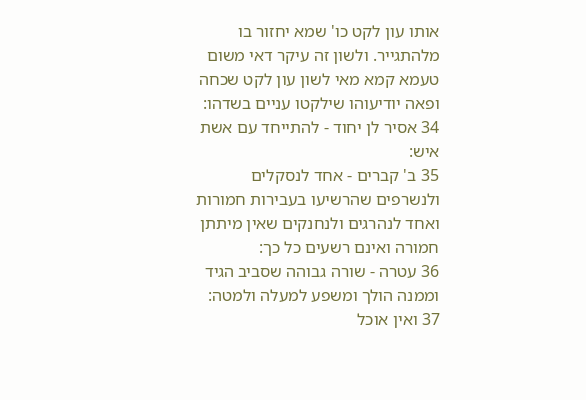אותו עון לקט כו' שמא יחזור בו מלהתגייר. ולשון זה עיקר דאי משום טעמא קמא מאי לשון עון לקט שכחה ופאה יודיעוהו שילקטו עניים בשדהו:
34 אסיר לן יחוד - להתייחד עם אשת איש:
35 ב' קברים - אחד לנסקלים ולנשרפים שהרשיעו בעבירות חמורות ואחד לנהרגים ולנחנקים שאין מיתתן חמורה ואינם רשעים כל כך:
36 עטרה - שורה גבוהה שסביב הגיד וממנה הולך ומשפע למעלה ולמטה:
37 ואין אוכל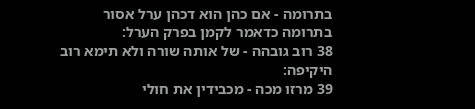בתרומה - אם כהן הוא דכהן ערל אסור בתרומה כדאמר לקמן בפרק הערל:
38 רוב גובהה - של אותה שורה ולא תימא רוב היקיפה:
39 מרזו מכה - מכבידין את חולי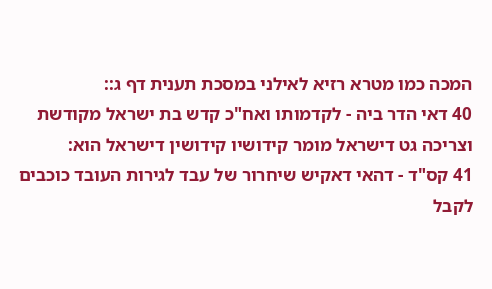המכה כמו מטרא רזיא לאילני במסכת תענית דף ג::
40 דאי הדר ביה - לקדמותו ואח"כ קדש בת ישראל מקודשת וצריכה גט דישראל מומר קידושיו קידושין דישראל הוא:
41 קס"ד - דהאי דאקיש שיחרור של עבד לגירות העובד כוכבים לקבל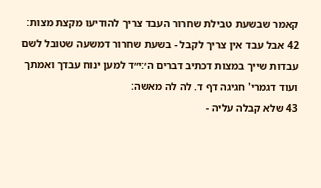קאמר שבשעת טבילת שחרור העבד צריך להודיעו מקצת מצות:
42 אבל עבד אין צריך לקבל - בשעת שחרור דמשעה שטובל לשם עבדות שייך במצות דכתיב דברים ה׳:י״ד למען ינוח עבדך ואמתך ועוד דגמרי' חגיגה דף ד. לה לה מאשה:
43 שלא קבלה עליה -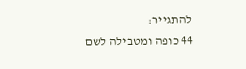להתגייר:
44 כופה ומטבילה לשם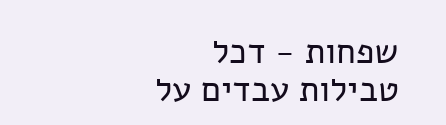שפחות - דכל טבילות עבדים על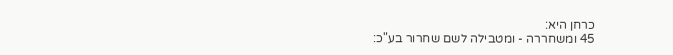כרחן היא:
45 ומשחררה - ומטבילה לשם שחרור בע"כ: